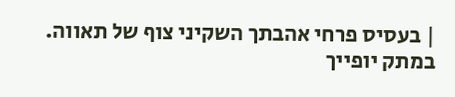| בעסיס פרחי אהבתך השקיני צוף של תאווה. במתק יופייך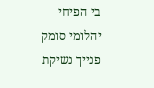בי הפיחי יהלומי סומק פנייך נשיקת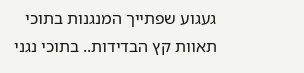געגוע שפתייך המנגנות בתוכי תאוות קץ הבדידות.. בתוכי נגני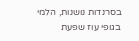בסרנדות נושנות, הלמי בגופי עוז שפעת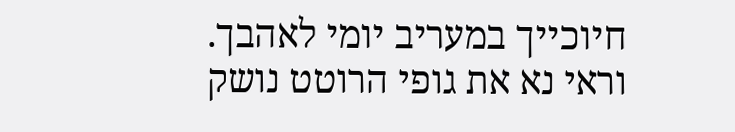חיוכייך במעריב יומי לאהבך. וראי נא את גופי הרוטט נושק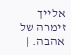אלייך זימרה של אהבה. |